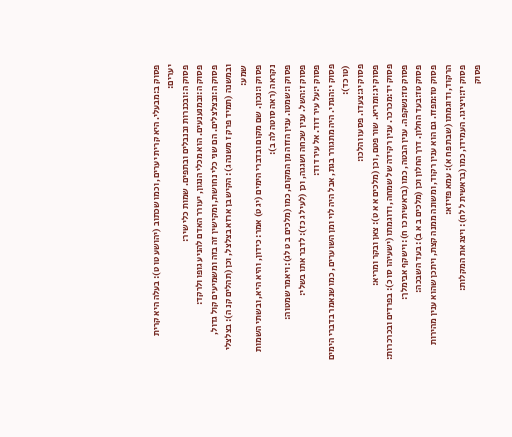פסוק ב:מבעלי. היא קרית יערים, וכמו שכתוב (יהושע טו ט): בעלה היא קרית יערים:
פסוק ה:ובכנרות ובנבלים ובתפים. שמות כלי שיר:
פסוק ה:ובמנענעים. הוא מכלי הנגון, יעורר האדם להניע גופו ולרקד:
פסוק ה:ובצלצלים. הם שני כלי נחושת, ומקישין זה בזה ומשמיעים קול גדול, ובמשנה (תמיד פרק ז משנה ג): הקיש בן ארזא בצלצל, וכן (תהלים קנ ה): בצלצלי שמע:
פסוק ו:נכון. שם מקום ובדברי הימים (יג ט) אמר: כידון, והיא היא, ובשתי השמות נקראה (ראה סוטה לה ב):
פסוק ו:שמטו. ענין הזזה מן המקום, כמו (מלכים ב ט לג): ויאמר שמטוה:
פסוק ז:השל. ענין שכחה ושגגה, וכן (לעיל ג כז): לדבר אתו בשלי:
פסוק י:על עיר דוד. אל עיר דוד:
פסוק י:הגתי. היה מתגורר בגת, אבל היה לוי ומן השוערים, כמו שנאמר בדברי הימים (טו כד):
פסוק יג:צעדו. פסעו והלכו:
פסוק יג:ומריא. שור פטם, וכן (מלכים א א ט): צאן ובקר ומריא:
פסוק יד:מכרכר. ענין רקידה של שמחה, ודוגמתו (ישעיהו סו כ): בפרדים ובכרכרות:
פסוק טז:נשקפה. ענין הבטה, כמו (בראשית כו ח): וישקף אבימלך:
פסוק טז:בעד החלון. דרך החלון וכן (מלכים ב א ב): בעד השבכה:
פסוק טז:מפזז. גם הוא ענין רקוד, ומשונה ממנה קצת, ויתכן שהוא ענין מהירות הרקוד, ודוגמתו (שבת פח א): עמא פזיזא:
פסוק יז:ויציגו. העמידו, כמו (בראשית ל לח): ויצג את המקלות:
פסוק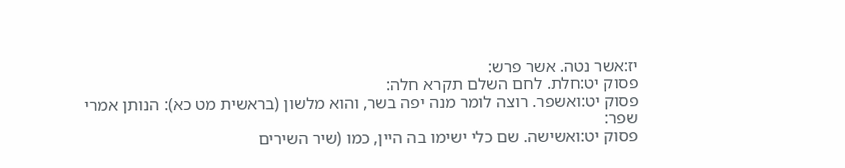יז:אשר נטה. אשר פרש:
פסוק יט:חלת. לחם השלם תקרא חלה:
פסוק יט:ואשפר. רוצה לומר מנה יפה בשר, והוא מלשון (בראשית מט כא): הנותן אמרי שפר:
פסוק יט:ואשישה. שם כלי ישימו בה היין, כמו (שיר השירים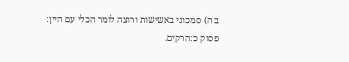ב ה) סמכוני באשישות ורוצה לומר הכלי עם היין:
פסוק כ:הרקים.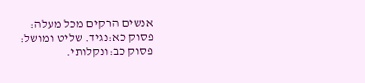אנשים הרקים מכל מעלה:
פסוק כא:נגיד. שליט ומושל:
פסוק כב:ונקלותי.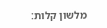מלשון קלות: